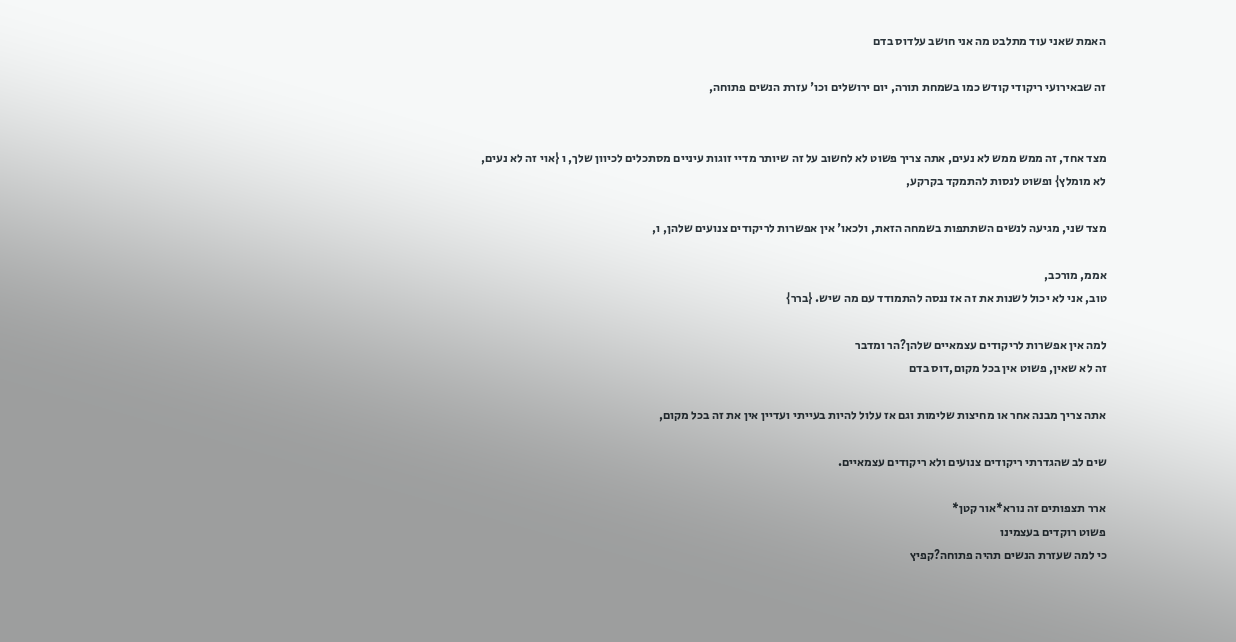האמת שאני עוד מתלבט מה אני חושב עלדוס בדם

זה שבאירועי ריקודי קודש כמו בשמחת תורה, יום ירושלים וכו' עזרת הנשים פתוחה,


מצד אחד, זה ממש ממש לא נעים, אתה צריך פשוט לא לחשוב על זה שיותר מדיי זוגות עיניים מסתכלים לכיוון שלך, ו {אוי זה לא נעים, לא מומלץ} ופשוט לנסות להתמקד בקרקע,

מצד שני, מגיעה לנשים השתתפות בשמחה הזאת, ולכאו' אין אפשרות לריקודים צנועים שלהן, ו,

אממ, מורכב,
טוב, אני לא יכול לשנות את זה אז ננסה להתמודד עם מה שיש. {ברר}

למה אין אפשרות לריקודים עצמאיים שלהן?הר ומדבר
זה לא שאין, פשוט אין בכל מקום,דוס בדם

אתה צריך מבנה אחר או מחיצות שלימות וגם אז עלול להיות בעייתי ועדיין אין את זה בכל מקום,

שים לב שהגדרתי ריקודים צנועים ולא ריקודים עצמאיים.

ארר תצפותים זה נורא*אור קטן*
פשוט רוקדים בעצמינו
כי למה שעזרת הנשים תהיה פתוחה?קפיץ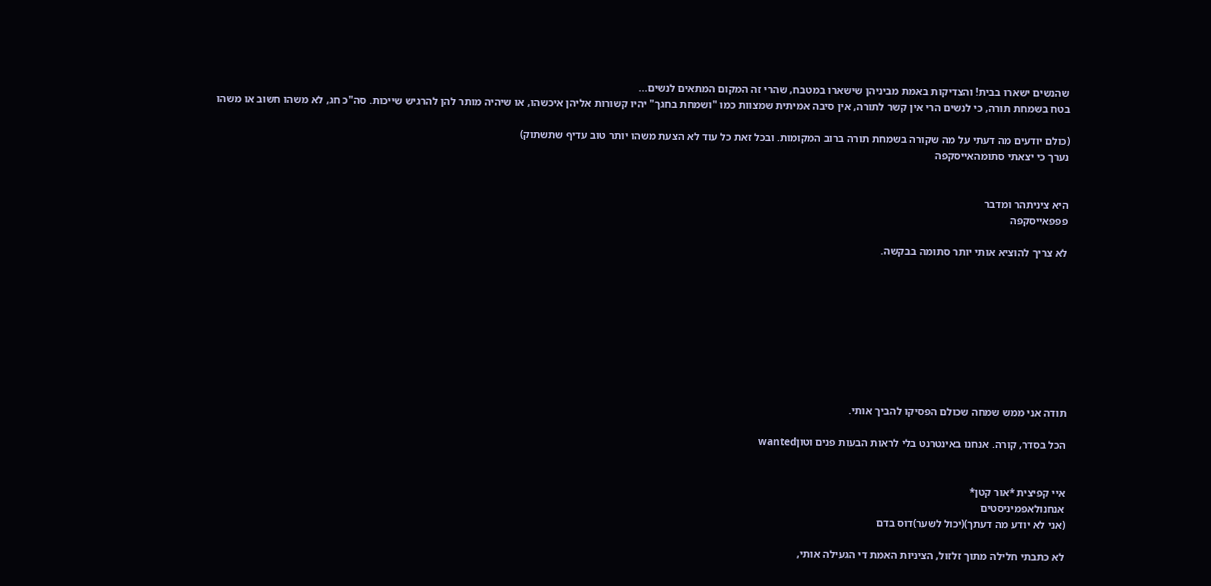שהנשים ישארו בבית! והצדיקות באמת מביניהן שישארו במטבח, שהרי זה המקום המתאים לנשים...
בטח בשמחת תורה, כי לנשים הרי אין קשר לתורה, אין סיבה אמיתית שמצוות כמו "ושמחת בחגך" יהיו קשורות אליהן איכשהו, או שיהיה מותר להן להרגיש שייכות. סה"כ חג, לא משהו חשוב או משהו

(כולם יודעים מה דעתי על מה שקורה בשמחת תורה ברוב המקומות. ובכל זאת כל עוד לא הצעת משהו יותר טוב עדיף שתשתוק)
נערך כי יצאתי סתומהאייסקפה


היא ציניתהר ומדבר
פפפאייסקפה

לא צריך להוציא אותי יותר סתומה בבקשה.









תודה אני ממש שמחה שכולם הפסיקו להביך אותי.

הכל בסדר, קורה. אנחנו באינטרנט בלי לראות הבעות פנים וטוןwanted


איי קפיצית *אור קטן*
אנחנולאפמיניסטים
(אני לא יודע מה דעתך)(יכול לשער)דוס בדם

לא כתבתי חלילה מתוך זלזול, הציניות האמת די הגעילה אותי,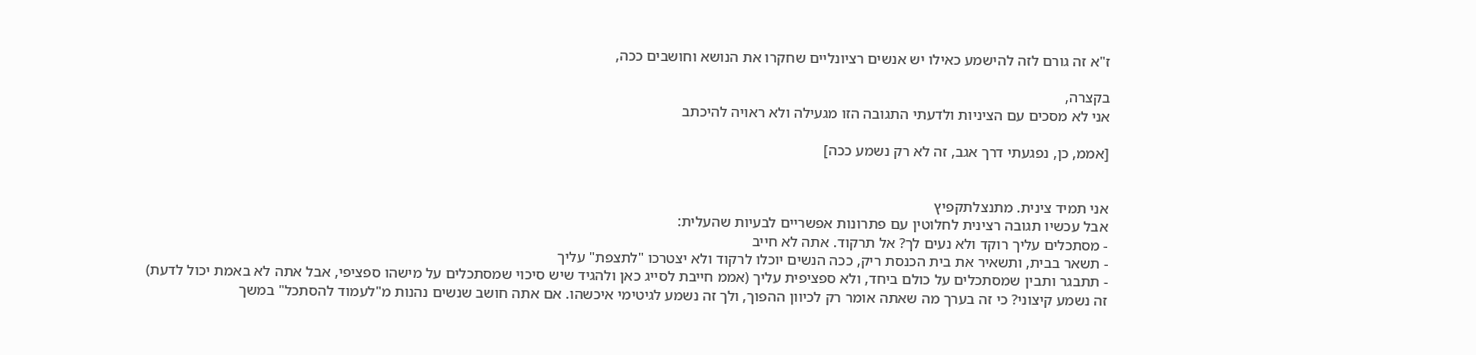ז"א זה גורם לזה להישמע כאילו יש אנשים רציונליים שחקרו את הנושא וחושבים ככה,

בקצרה,
אני לא מסכים עם הציניות ולדעתי התגובה הזו מגעילה ולא ראויה להיכתב

[אממ, כן, נפגעתי דרך אגב, זה לא רק נשמע ככה]


אני תמיד צינית. מתנצלתקפיץ
אבל עכשיו תגובה רצינית לחלוטין עם פתרונות אפשריים לבעיות שהעלית:
- מסתכלים עליך רוקד ולא נעים לך? אל תרקוד. אתה לא חייב
- תשאר בבית, ותשאיר את בית הכנסת ריק, ככה הנשים יוכלו לרקוד ולא יצטרכו "לתצפת" עליך
- תתבגר ותבין שמסתכלים על כולם ביחד, ולא ספציפית עליך (אממ חייבת לסייג כאן ולהגיד שיש סיכוי שמסתכלים על מישהו ספציפי, אבל אתה לא באמת יכול לדעת)
זה נשמע קיצוני? כי זה בערך מה שאתה אומר רק לכיוון ההפוך, ולך זה נשמע לגיטימי איכשהו. אם אתה חושב שנשים נהנות מ"לעמוד להסתכל" במשך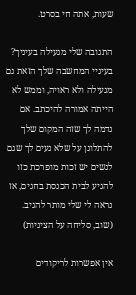שעות, אתה חי בסרט.

התגובה שלי מגעילה בעיניך? בעיניי המחשבה שלך הזאת גם מגעילה ולא ראויה, וממש לא הייתה אמורה להיכתב. אם נדמה לך שזה המקום שלך להתלונן על שלא נעים לך שגם לנשים יש זכות מופרכת כזו להגיע לבית הכנסת בחגים, אז נראה לי שלי מותר להגיב. (שוב, סליחה על הציניות)

אין אפשרות לריקודים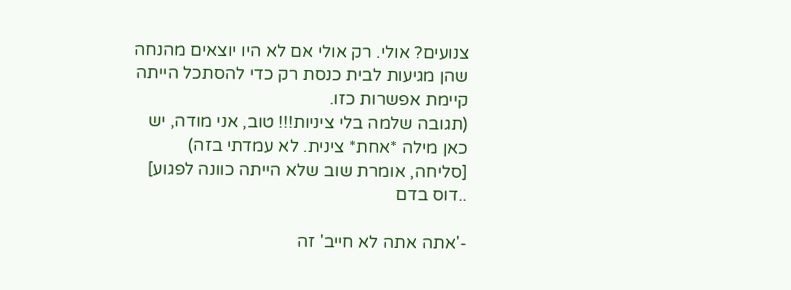צנועים? אולי. רק אולי אם לא היו יוצאים מהנחה שהן מגיעות לבית כנסת רק כדי להסתכל הייתה קיימת אפשרות כזו.
(תגובה שלמה בלי ציניות!!! טוב, אני מודה, יש כאן מילה *אחת* צינית. לא עמדתי בזה)
[סליחה, אומרת שוב שלא הייתה כוונה לפגוע]
..דוס בדם

-'אתה אתה לא חייב' זה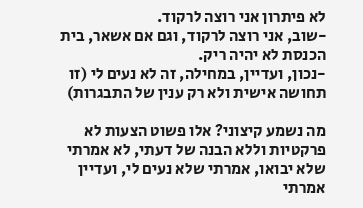לא פיתרון אני רוצה לרקוד.
-שוב, אני רוצה לרקוד, וגם אם אשאר, בית הכנסת לא יהיה ריק.
-נכון, ועדיין, במחילה, זה לא נעים לי (זו תחושה אישית ולא רק ענין של התבגרות)

מה נשמע קיצוני? אלו פשוט הצעות לא פרקטיות וללא הבנה של דעתי, לא אמרתי שלא יבואו, אמרתי שלא נעים לי, ועדיין אמרתי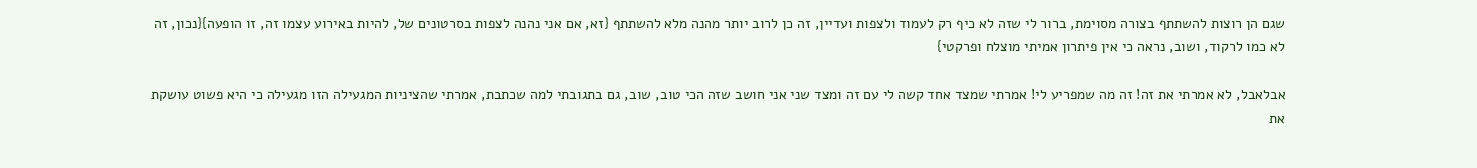שגם הן רוצות להשתתף בצורה מסוימת, ברור לי שזה לא כיף רק לעמוד ולצפות ועדיין, זה כן לרוב יותר מהנה מלא להשתתף {זא, אם אני נהנה לצפות בסרטונים של, להיות באירוע עצמו זה, זו הופעה}{נכון, זה לא כמו לרקוד, ושוב, נראה כי אין פיתרון אמיתי מוצלח ופרקטי}

אבלאבל, לא אמרתי את זה! זה מה שמפריע לי! אמרתי שמצד אחד קשה לי עם זה ומצד שני אני חושב שזה הכי טוב, שוב, גם בתגובתי למה שכתבת, אמרתי שהציניות המגעילה הזו מגעילה כי היא פשוט עושקת את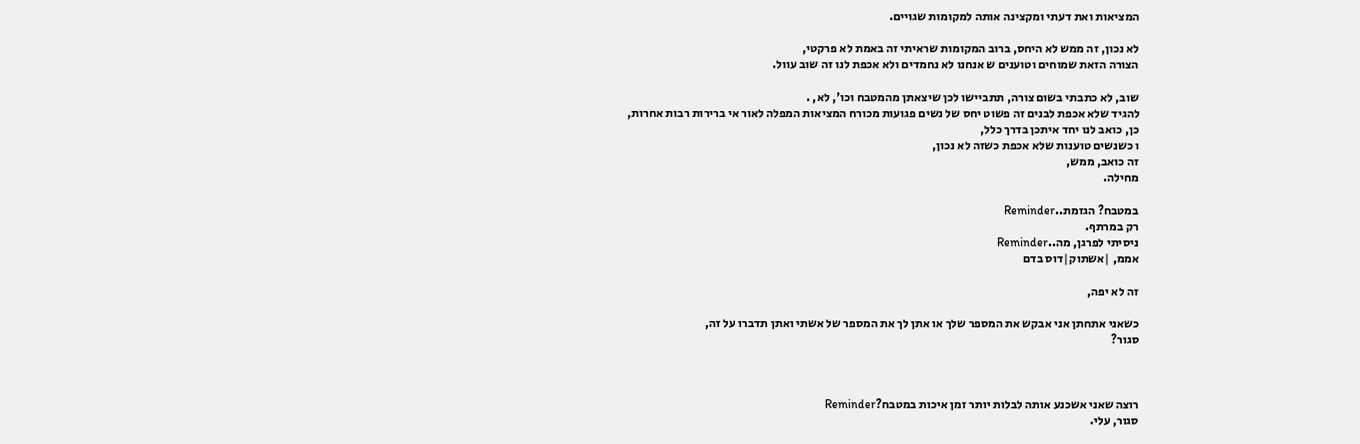המציאות ואת דעתי ומקצינה אותה למקומות שגויים.

לא נכון, זה ממש לא היחס, ברוב המקומות שראיתי זה באמת לא פרקטי,
הצורה הזאת שמוחים וטוענים ש אנחנו לא נחמדים ולא אכפת לנו זה שוב עוול.

שוב, לא כתבתי בשום צורה, תתביישו לכן שיצאתן מהמטבח וכו', לא, .
להגיד שלא אכפת לבנים זה פשוט יחס של נשים פגועות מכורח המציאות המפלה לאור אי ברירות רבות אחרות,
כן, כואב לנו יחד איתכן בדרך כלל,
ו כשנשים טוענות שלא אכפת כשזה לא נכון,
זה כואב, ממש,
מחילה.

במטבח? הגזמת..Reminder
רק במרתף.
ניסיתי לפרגן, מה..Reminder
אממ, |אשתוק|דוס בדם

זה לא יפה,

כשאני אתחתן אני אבקש את המספר שלך או אתן לך את המספר של אשתי ואתן תדברו על זה,
סגור?



רוצה שאני אשכנע אותה לבלות יותר זמן איכות במטבח?Reminder
סגור, עלי.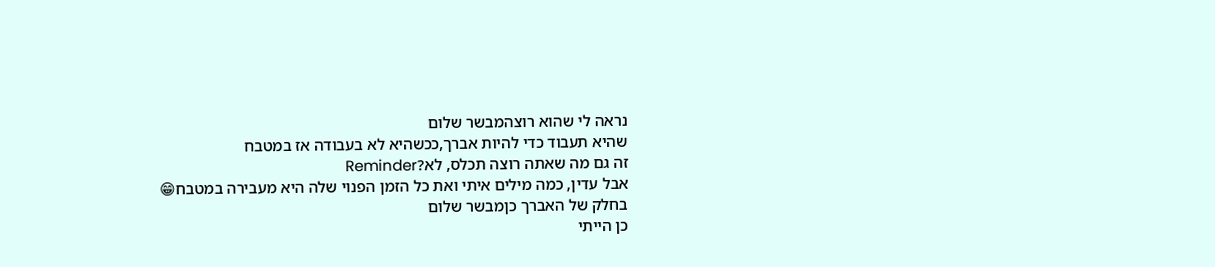נראה לי שהוא רוצהמבשר שלום
שהיא תעבוד כדי להיות אברך,ככשהיא לא בעבודה אז במטבח
זה גם מה שאתה רוצה תכלס, לא?Reminder
אבל עדין, כמה מילים איתי ואת כל הזמן הפנוי שלה היא מעבירה במטבח😁
בחלק של האברך כןמבשר שלום
כן הייתי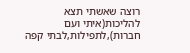רוצה שאשתי תצא להליכות(איתי ועם חברות),לתפילות,לבתי קפה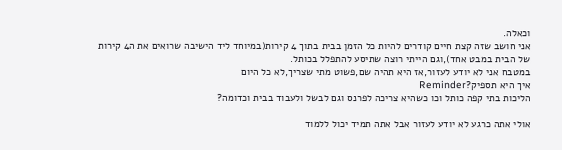וכאלה.
אני חושב שזה קצת חיים קודרים להיות כל הזמן בבית בתוך 4 קירות(במיוחד ליד הישיבה שרואים את ה4 קירות של הבית במבט אחד),וגם הייתי רוצה שתיסע להתפלל בכותל.
במטבח אני לא יודע לעזור,אז היא תהיה שם,פשוט מתי שצריך,לא כל היום
איך היא תספיק?Reminder
הליכות בתי קפה כותל וכו כשהיא צריכה לפרנס וגם לבשל ולעבוד בבית וכדומה?

אולי אתה כרגע לא יודע לעזור אבל אתה תמיד יכול ללמוד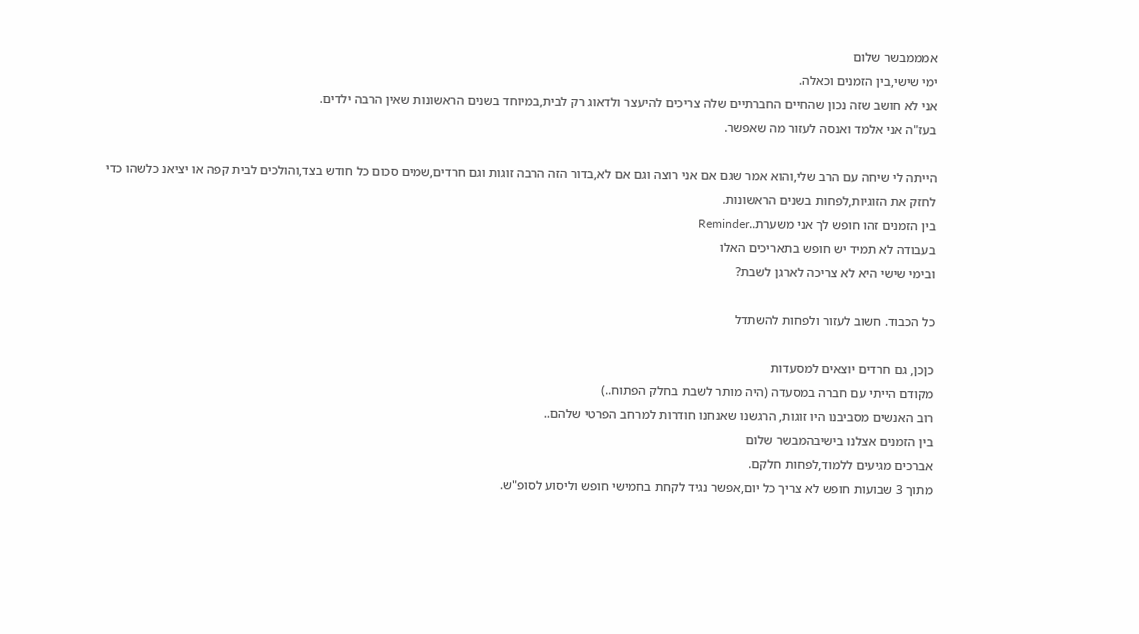אמממבשר שלום
ימי שישי,בין הזמנים וכאלה.
אני לא חושב שזה נכון שהחיים החברתיים שלה צריכים להיעצר ולדאוג רק לבית,במיוחד בשנים הראשונות שאין הרבה ילדים.
בעז"ה אני אלמד ואנסה לעזור מה שאפשר.

הייתה לי שיחה עם הרב שלי,והוא אמר שגם אם אני רוצה וגם אם לא,בדור הזה הרבה זוגות וגם חרדים,שמים סכום כל חודש בצד,והולכים לבית קפה או יציאנ כלשהו כדי לחזק את הזוגיות,לפחות בשנים הראשונות.
בין הזמנים זהו חופש לך אני משערת..Reminder
בעבודה לא תמיד יש חופש בתאריכים האלו
ובימי שישי היא לא צריכה לארגן לשבת?

כל הכבוד. חשוב לעזור ולפחות להשתדל

כןכן, גם חרדים יוצאים למסעדות
מקודם הייתי עם חברה במסעדה (היה מותר לשבת בחלק הפתוח..)
רוב האנשים מסביבנו היו זוגות, הרגשנו שאנחנו חודרות למרחב הפרטי שלהם..
בין הזמנים אצלנו בישיבהמבשר שלום
אברכים מגיעים ללמוד,לפחות חלקם.
מתוך 3 שבועות חופש לא צריך כל יום,אפשר נגיד לקחת בחמישי חופש וליסוע לסופ"ש.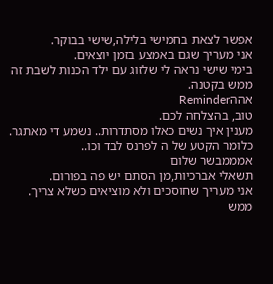אפשר לצאת בחמישי בלילה,שישי בבוקר.
אני מעריך שגם באמצע בזמן יוצאים.
בימי שישי נראה לי שלזוג עם ילד הכנות לשבת זה ממש בקטנה.
אההReminder
טוב, בהצלחה לכם.
מענין איך נשים כאלו מסתדרות.. נשמע די מאתגר.
כלומר הקטע של ה לפרנס לבד וכו..
אמממבשר שלום
תשאלי אברכיות,מן הסתם יש פה בפורום.
אני מעריך שחוסכים ולא מוציאים כשלא צריך.
ממש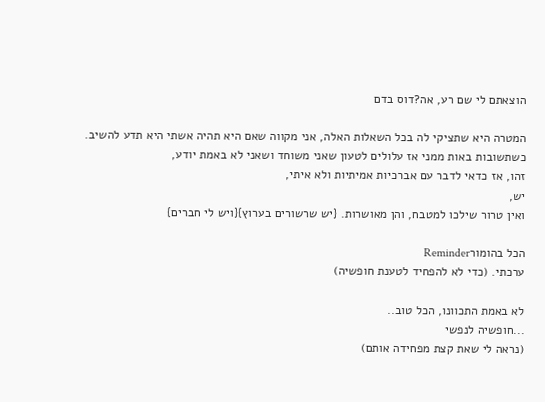הוצאתם לי שם רע, אה?דוס בדם

המטרה היא שתציקי לה בכל השאלות האלה, אני מקווה שאם היא תהיה אשתי היא תדע להשיב.
כשתשובות באות ממני אז עלולים לטעון שאני משוחד ושאני לא באמת יודע,
זהו, אז כדאי לדבר עם אברכיות אמיתיות ולא איתי,
יש,
ואין טרור שילכו למטבח, והן מאושרות. {יש שרשורים בערוץ}{ויש לי חברים}

הכל בהומורReminder
ערכתי. (כדי לא להפחיד לטענת חופשיה)

לא באמת התכוונו, הכל טוב..
...חופשיה לנפשי
(נראה לי שאת קצת מפחידה אותם)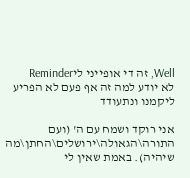Well, זה די אופייני ליReminder
לא יודע למה זה אף פעם לא הפריע ליקמנו ונתעודד

אני רוקד ושמח עם ה' (ועם התורה\הגאולה\ירושלים\החתן\מה שיהיה). באמת שאין לי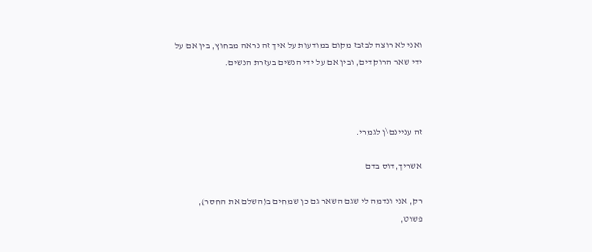ואני לא רוצה לבזבז מקום במודעות על איך זה נראה מבחוץ, בין אם על ידי שאר הרוקדים, ובין אם על ידי הנשים בעזרת הנשים.



זה עניינם\ן לגמרי.

אשריך,דוס בדם

רק, אני ונדמה לי שגם השאר גם כן שמחים ב(השלם את החסר),
פשוט,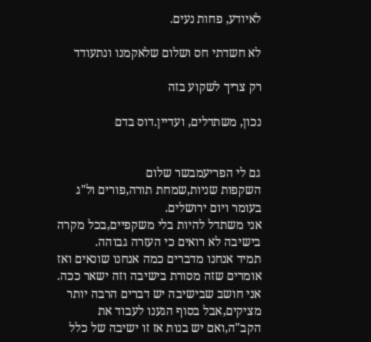לאיודע, פחות נעים.

לא חשדתי חס ושלום שלאקמנו ונתעודד

רק צריך לשקוע בזה

נכון, משתדלים, ועדיין.דוס בדם


גם לי הפריעמבשר שלום
השקפות שניות,שמחת תורה,פורים ול"ג בעומר ויום ירושלים.
אני משתדל להיות בלי משקפיים,בכל מקרה בישיבה לא רואים כי העזרה גבוהה.
תמיד אנחנו מדברים כמה אנחנו שונאים ואז אומרים שזה מסורת בישיבה וזה ישאר ככה.
אני חושב שבישיבה יש דברים הרבה יותר מציקים,אבל בסוף הגענו לעבוד את הקב"ה,ואם יש בנות אז זו ישיבה של כלל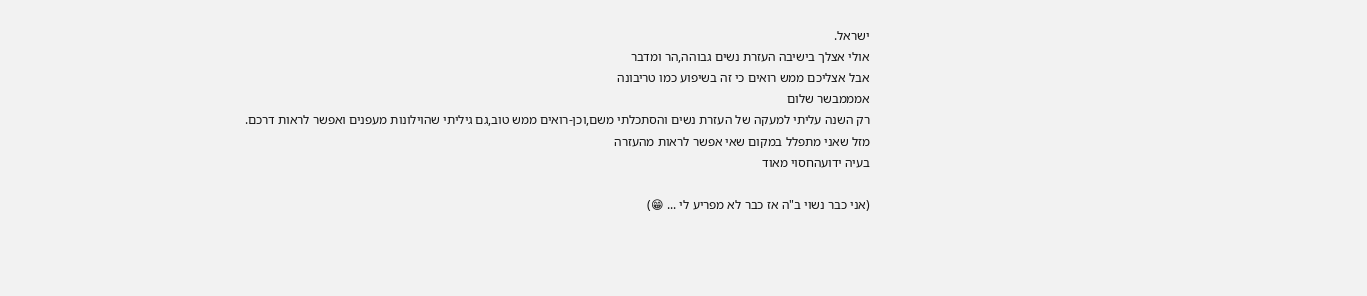ישראל.
אולי אצלך בישיבה העזרת נשים גבוהה,הר ומדבר
אבל אצליכם ממש רואים כי זה בשיפוע כמו טריבונה
אמממבשר שלום
רק השנה עליתי למעקה של העזרת נשים והסתכלתי משם,וכן-רואים ממש טוב,גם גיליתי שהוילונות מעפנים ואפשר לראות דרכם.
מזל שאני מתפלל במקום שאי אפשר לראות מהעזרה
בעיה ידועהחסוי מאוד

(אני כבר נשוי ב"ה אז כבר לא מפריע לי ... 😁)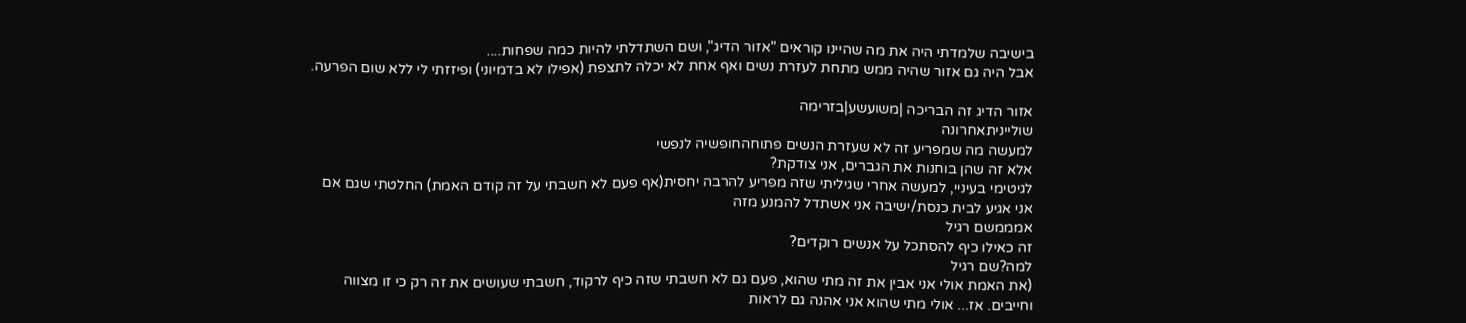בישיבה שלמדתי היה את מה שהיינו קוראים "אזור הדיג", ושם השתדלתי להיות כמה שפחות....
אבל היה גם אזור שהיה ממש מתחת לעזרת נשים ואף אחת לא יכלה לתצפת (אפילו לא בדמיוני) ופיזזתי לי ללא שום הפרעה.

אזור הדיג זה הבריכה |משועשע|בזרימה
שולייניתאחרונה
למעשה מה שמפריע זה לא שעזרת הנשים פתוחהחופשיה לנפשי
אלא זה שהן בוחנות את הגברים, אני צודקת?
לגיטימי בעיניי, למעשה אחרי שגיליתי שזה מפריע להרבה יחסית(אף פעם לא חשבתי על זה קודם האמת) החלטתי שגם אם אני אגיע לבית כנסת/ישיבה אני אשתדל להמנע מזה
אמממשם רגיל
זה כאילו כיף להסתכל על אנשים רוקדים?
למה?שם רגיל
(את האמת אולי אני אבין את זה מתי שהוא, פעם גם לא חשבתי שזה כיף לרקוד, חשבתי שעושים את זה רק כי זו מצווה וחייבים. אז... אולי מתי שהוא אני אהנה גם לראות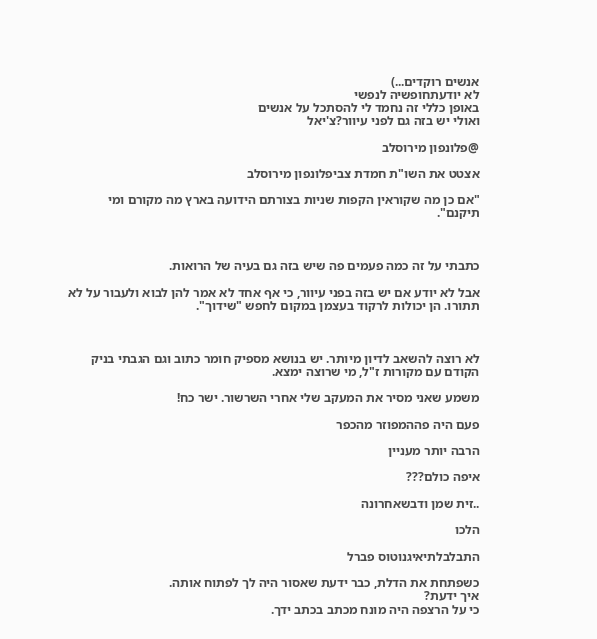אנשים רוקדים...)
לא יודעתחופשיה לנפשי
באופן כללי זה נחמד לי להסתכל על אנשים
ואולי יש בזה גם לפני עיוור?צ'יאל

@פלונפון מירוסלב

אצטט את השו"ת חמדת צביפלונפון מירוסלב

"אם כן מה שקוראין הקפות שניות בצורתם הידועה בארץ מה מקורם ומי תיקנם".



כתבתי על זה כמה פעמים פה שיש בזה גם בעיה של הרואות.

אבל לא יודע אם יש בזה בפני עיוור, כי אף אחד לא אמר להן לבוא ולעבור על לא תתורו. הן יכולות לרקוד בעצמן במקום לחפש "שידוך".



לא רוצה להשאב לדיון מיותר. יש בנושא מספיק חומר כתוב וגם הגבתי בניק הקודם עם מקורות ז"ל, מי שרוצה ימצא.

משמע שאני מסיר את המעקב שלי אחרי השרשור. ישר כח!

פעם היה פההמפוזר מהכפר

הרבה יותר מעניין

איפה כולם???

..זית שמן ודבשאחרונה

הלכו

התבלבלתיאיגנוטוס פברל

כשפתחת את הדלת, כבר ידעת שאסור היה לך לפתוח אותה.
איך ידעת?
כי על הרצפה היה מונח מכתב בכתב ידך.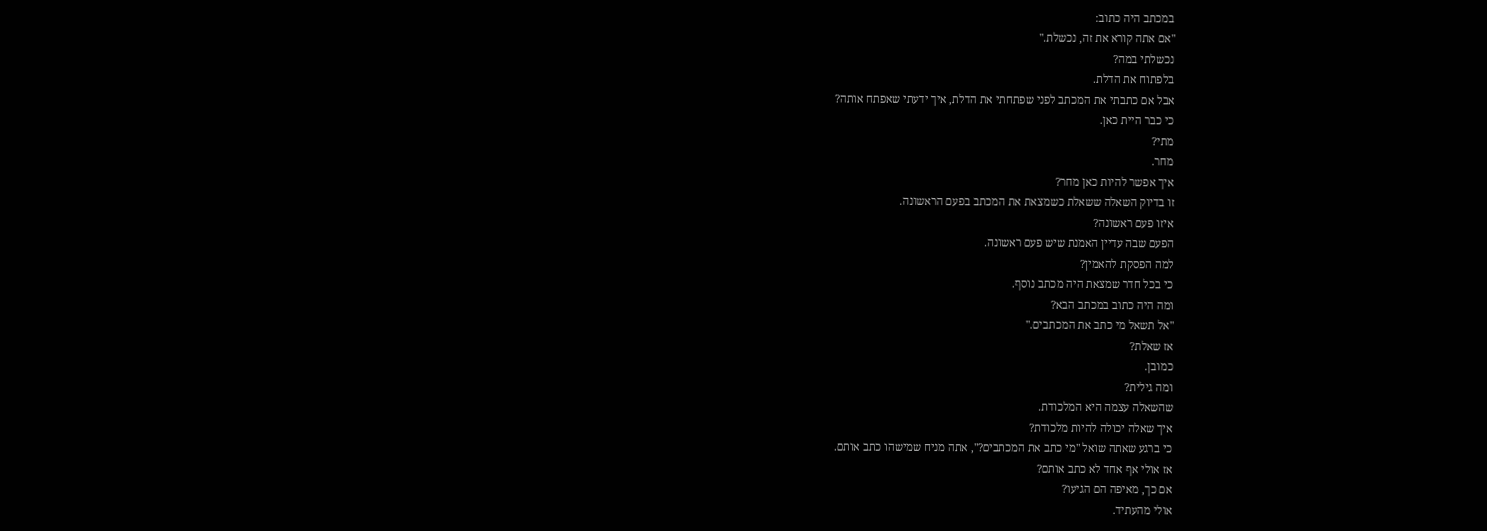במכתב היה כתוב:
"אם אתה קורא את זה, נכשלת."
נכשלתי במה?
בלפתוח את הדלת.
אבל אם כתבתי את המכתב לפני שפתחתי את הדלת, איך ידעתי שאפתח אותה?
כי כבר היית כאן.
מתי?
מחר.
איך אפשר להיות כאן מחר?
זו בדיוק השאלה ששאלת כשמצאת את המכתב בפעם הראשונה.
איזו פעם ראשונה?
הפעם שבה עדיין האמנת שיש פעם ראשונה.
למה הפסקת להאמין?
כי בכל חדר שמצאת היה מכתב נוסף.
ומה היה כתוב במכתב הבא?
"אל תשאל מי כתב את המכתבים."
אז שאלת?
כמובן.
ומה גילית?
שהשאלה עצמה היא המלכודת.
איך שאלה יכולה להיות מלכודת?
כי ברגע שאתה שואל "מי כתב את המכתבים?", אתה מניח שמישהו כתב אותם.
אז אולי אף אחד לא כתב אותם?
אם כך, מאיפה הם הגיעו?
אולי מהעתיד.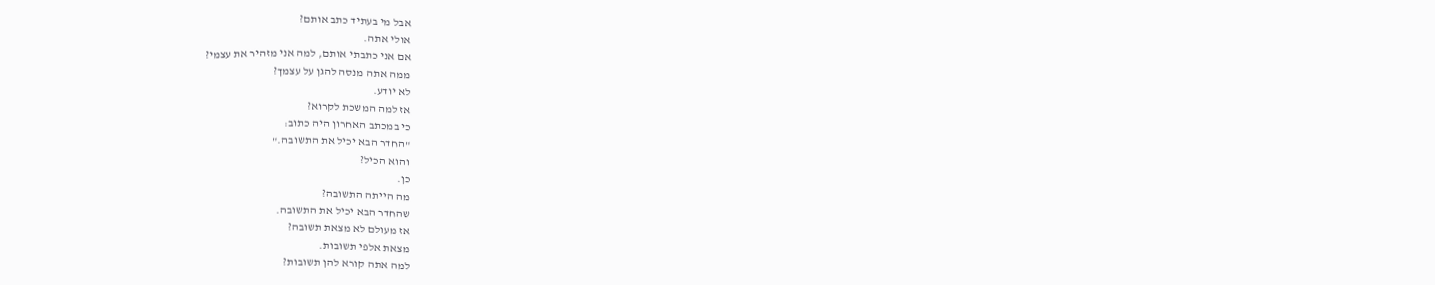אבל מי בעתיד כתב אותם?
אולי אתה.
אם אני כתבתי אותם, למה אני מזהיר את עצמי?
ממה אתה מנסה להגן על עצמך?
לא יודע.
אז למה המשכת לקרוא?
כי במכתב האחרון היה כתוב:
"החדר הבא יכיל את התשובה."
והוא הכיל?
כן.
מה הייתה התשובה?
שהחדר הבא יכיל את התשובה.
אז מעולם לא מצאת תשובה?
מצאת אלפי תשובות.
למה אתה קורא להן תשובות?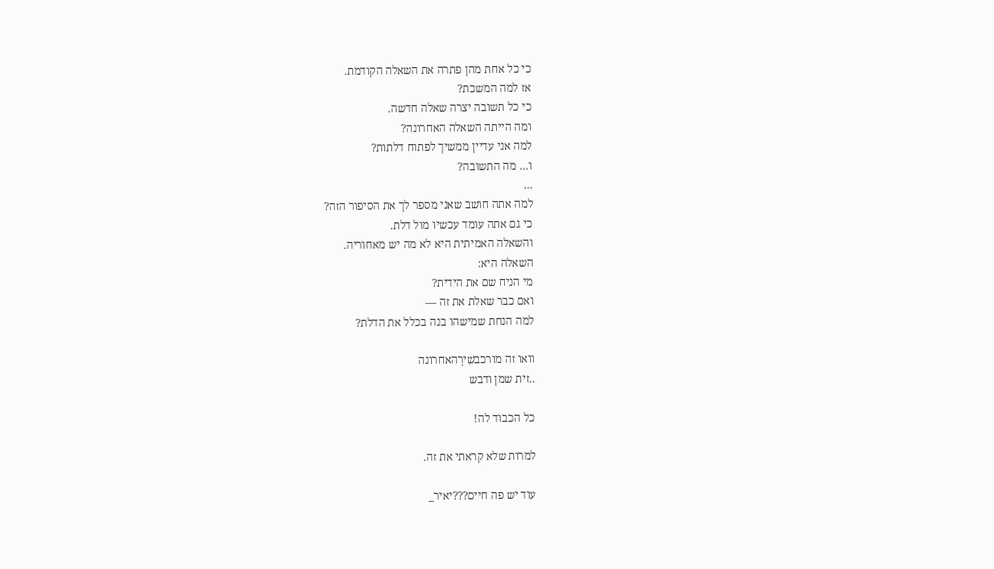כי כל אחת מהן פתרה את השאלה הקודמת.
אז למה המשכת?
כי כל תשובה יצרה שאלה חדשה.
ומה הייתה השאלה האחרונה?
למה אני עדיין ממשיך לפתוח דלתות?
ו... מה התשובה?
...
למה אתה חושב שאני מספר לך את הסיפור הזה?
כי גם אתה עומד עכשיו מול דלת.
והשאלה האמיתית היא לא מה יש מאחוריה.
השאלה היא:
מי הניח שם את הידית?
ואם כבר שאלת את זה —
למה הנחת שמישהו בנה בכלל את הדלת?

וואו זה מורכבשִׁירָהאחרונה
..זית שמן ודבש

כל הכבוד לה!

למרות שלא קראתי את זה.

עוד יש פה חיים???יאיר_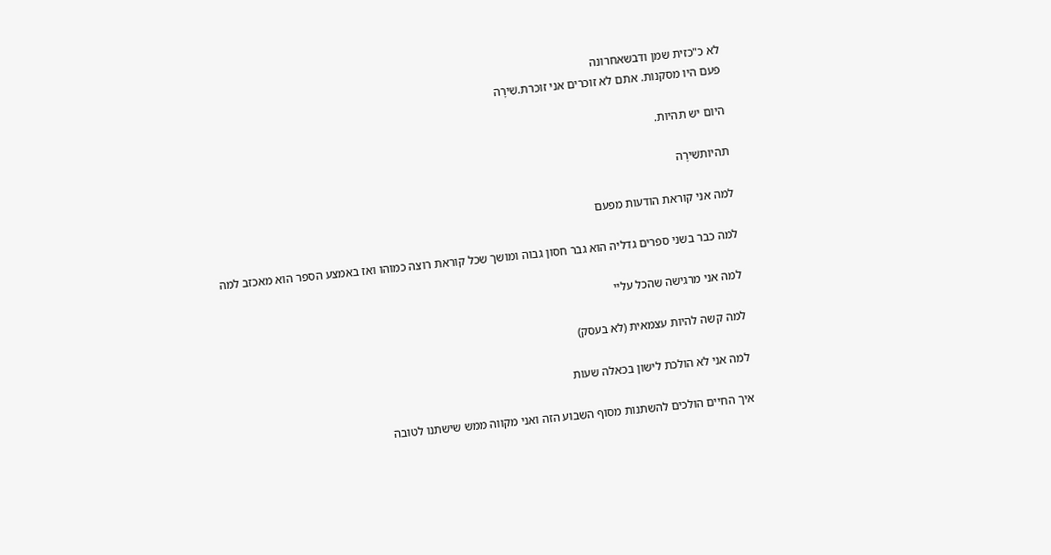לא כ"כזית שמן ודבשאחרונה
פעם היו מסקנות. אתם לא זוכרים אני זוכרת.שִׁירָה

היום יש תהיות.

תהיותשִׁירָה

למה אני קוראת הודעות מפעם

למה כבר בשני ספרים גדליה הוא גבר חסון גבוה ומושך שכל קוראת רוצה כמוהו ואז באמצע הספר הוא מאכזב למה

למה אני מרגישה שהכל עליי

למה קשה להיות עצמאית (לא בעסק)

למה אני לא הולכת לישון בכאלה שעות

איך החיים הולכים להשתנות מסוף השבוע הזה ואני מקווה ממש שישתנו לטובה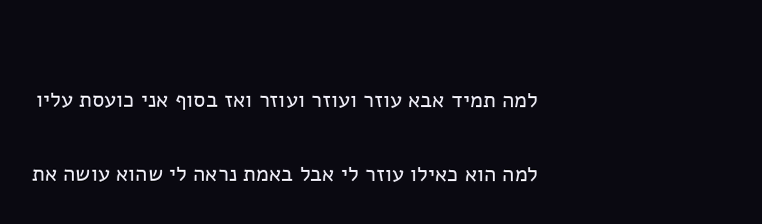למה תמיד אבא עוזר ועוזר ועוזר ואז בסוף אני כועסת עליו

למה הוא כאילו עוזר לי אבל באמת נראה לי שהוא עושה את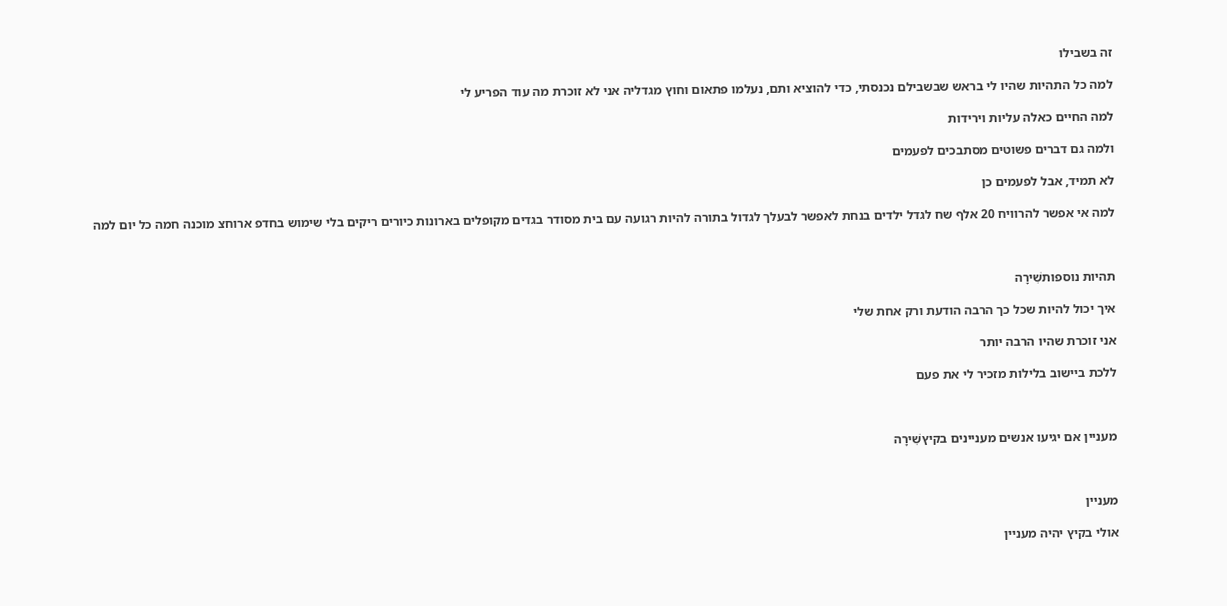זה בשבילו

למה כל התהיות שהיו לי בראש שבשבילם נכנסתי, כדי להוציא ותם, נעלמו פתאום וחוץ מגדליה אני לא זוכרת מה עוד הפריע לי

למה החיים כאלה עליות וירידות

ולמה גם דברים פשוטים מסתבכים לפעמים

לא תמיד, אבל לפעמים כן

למה אי אפשר להרוויח 20 אלף שח לגדל ילדים בנחת לאפשר לבעלך לגדול בתורה להיות רגועה עם בית מסודר בגדים מקופלים בארונות כיורים ריקים בלי שימוש בחדפ ארוחצ מוכנה חמה כל יום למה



תהיות נוספותשִׁירָה

איך יכול להיות שכל כך הרבה הודעת ורק אחת שלי

אני זוכרת שהיו הרבה יותר

ללכת ביישוב בלילות מזכיר לי את פעם



מעניין אם יגיעו אנשים מעניינים בקיץשִׁירָה



מעניין

אולי בקיץ יהיה מעניין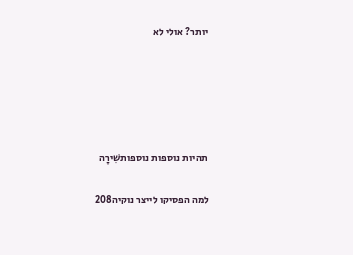יותר? אולי לא





תהיות נוספות נוספותשִׁירָה

למה הפסיקו לייצר נוקיה208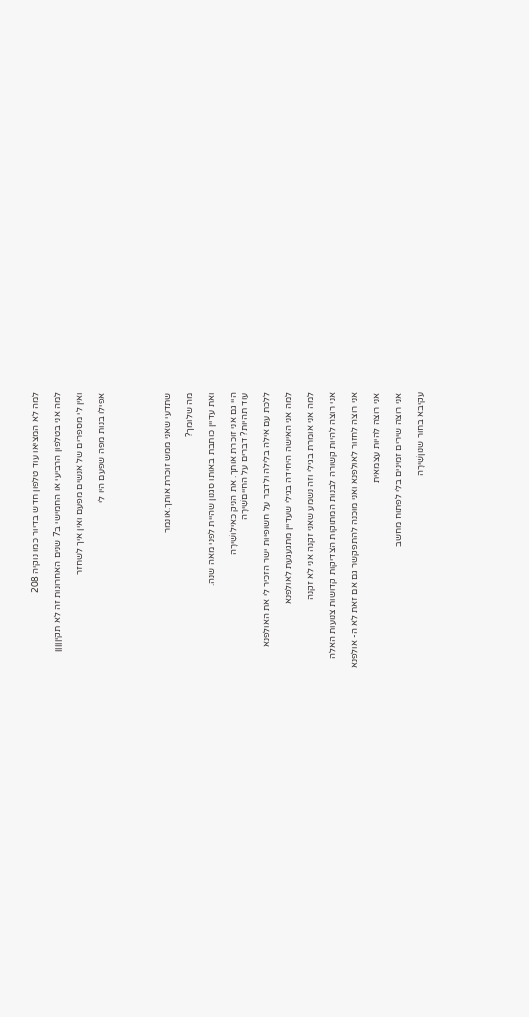למה לא המציאו עוד טלפון חדש בדיור כמו נוקיה 208

למה אני בטלפון הרביעי או החמישי ב7 שנים האחרונות זה לא תקיןןןןן

ואין לי מספרים של אנשים מפעם ואין איך לשחזר

אפילו בנות מפה שפעם היו לי





שתדעי שאני ממש זוכרת אותך.אונמר

מה שלומך?

ואת עדיין כותבת באותו סגנון שהיית לפני מאה שנה.

היי גם אני זוכרת אותך. את הניק כאילושִׁירָה
עוד תהיות? דברים על החייםשִׁירָה

ללכת עם אילה בלילה ולדבר על חשופיות ישר הזכיר לי את האולפנא

למה אני האישה היחידה בגילי שעדיין מתגעגעת לאולפנא

למה אני אומרת בגילי וזה נשמע שאני זקנה אני לא זקנה

אני רוצה להיות קשורה לבנות המתוקות הצדיקות קדושות צנועות האלה

אני רוצה לחזור לאולפנא ואני מוכנה להתפקשר גם אם זאת לא ה- אולפנא

אני רוצה להיות עצמאית

אני רוצה שירים זמינים בלי לפתוח מחשב

עקיבא בחור שנוןשִׁירָה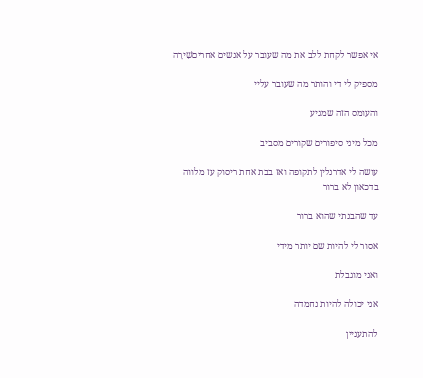אי אפשר לקחת ללב את מה שעובר על אנשים אחריםשִׁירָה

מספיק לי די והותר מה שעובר עליי

והעומס הזה שמגיע

מכל מיני סיפורים שקורים מסביב

עושה לי אדרנלין לתקופה ואז בבת אחת ריסוק עז מלווה בדכאון לא ברור

עד שהבנתי שהוא ברור

אסור לי להיות שם יותר מידי

ואני מוגבלת

אני יכולה להיות נחמדה

להתעניין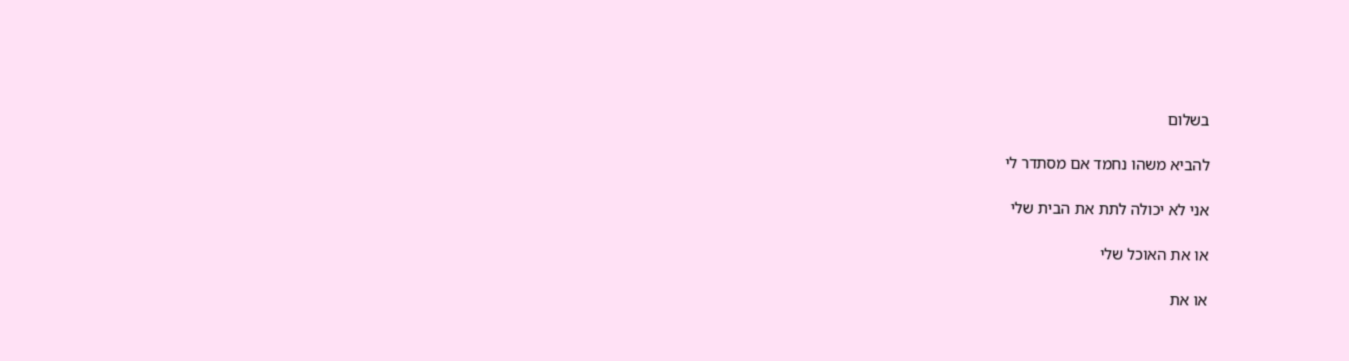בשלום

להביא משהו נחמד אם מסתדר לי

אני לא יכולה לתת את הבית שלי

או את האוכל שלי

או את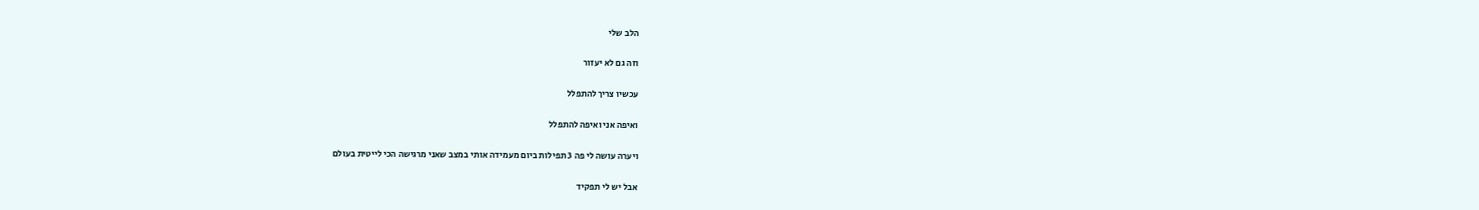הלב שלי

וזה גם לא יעזור

עכשיו צריך להתפלל

ואיפה אני ואיפה להתפלל

ויערה עושה לי פה 3 תפילות ביום מעמידה אותי במצב שאני מרגישה הכי לייטית בעולם

אבל יש לי תפקיד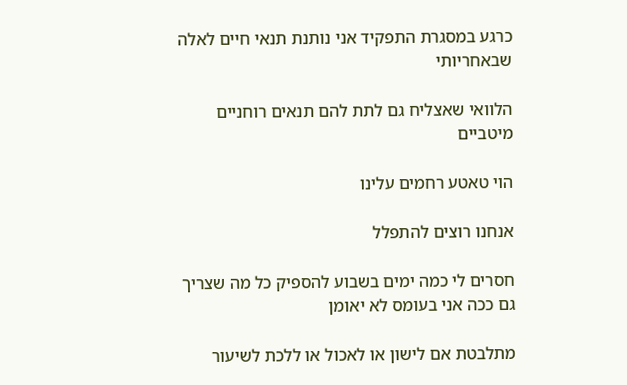כרגע במסגרת התפקיד אני נותנת תנאי חיים לאלה שבאחריותי

הלוואי שאצליח גם לתת להם תנאים רוחניים מיטביים

הוי טאטע רחמים עלינו

אנחנו רוצים להתפלל

חסרים לי כמה ימים בשבוע להספיק כל מה שצריך גם ככה אני בעומס לא יאומן

מתלבטת אם לישון או לאכול או ללכת לשיעור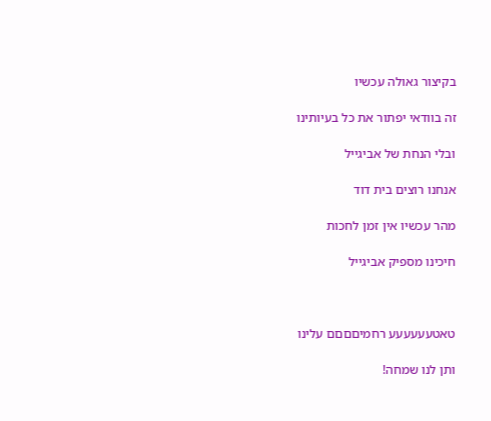בקיצור גאולה עכשיו

זה בוודאי יפתור את כל בעיותינו

ובלי הנחת של אביגייל

אנחנו רוצים בית דוד

מהר עכשיו אין זמן לחכות

חיכינו מספיק אביגייל



טאטעעעעעע רחמיםםםם עלינו

ותן לנו שמחה!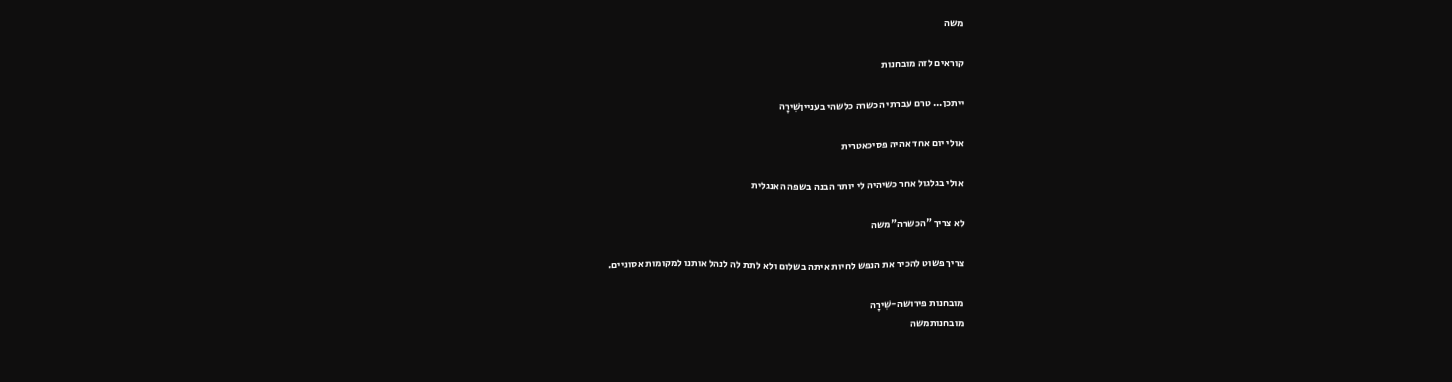משה

קוראים לזה מובחנות

ייתכן... טרם עברתי הכשרה כלשהי בענייןשִׁירָה

אולי יום אחד אהיה פסיכאטרית

אולי בגלגול אחר כשיהיה לי יותר הבנה בשפה האנגלית

לא צריך "הכשרה"משה

צריך פשוט להכיר את הנפש לחיות איתה בשלום ולא לתת לה לנהל אותנו למקומות אסוניים.

מובחנות פירושה-שִׁירָה
מובחנותמשה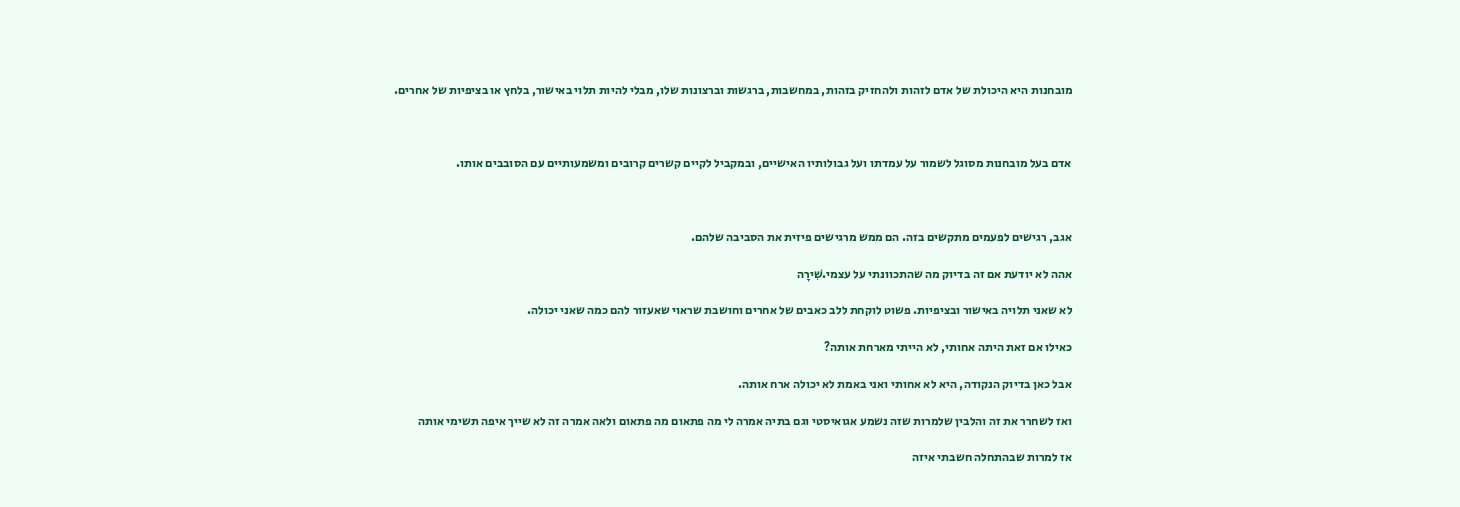מובחנות היא היכולת של אדם לזהות ולהחזיק בזהות, במחשבות, ברגשות וברצונות שלו, מבלי להיות תלוי באישור, בלחץ או בציפיות של אחרים.



אדם בעל מובחנות מסוגל לשמור על עמדתו ועל גבולותיו האישיים, ובמקביל לקיים קשרים קרובים ומשמעותיים עם הסובבים אותו.



אגב, רגישים לפעמים מתקשים בזה. הם ממש מרגישים פיזית את הסביבה שלהם.

אהה לא יודעת אם זה בדיוק מה שהתכוונתי על עצמי.שִׁירָה

לא שאני תלויה באישור ובציפיות. פשוט לוקחת ללב כאבים של אחרים וחושבת שראוי שאעזור להם כמה שאני יכולה.

כאילו אם זאת היתה אחותי, לא הייתי מארחת אותה?

אבל כאן בדיוק הנקודה, היא לא אחותי ואני באמת לא יכולה ארח אותה.

ואז לשחרר את זה והלבין שלמרות שזה נשמע אגואיסטי וגם בתיה אמרה לי מה פתאום מה פתאום ולאה אמרה זה לא שייך איפה תשימי אותה

אז למרות שבהתחלה חשבתי איזה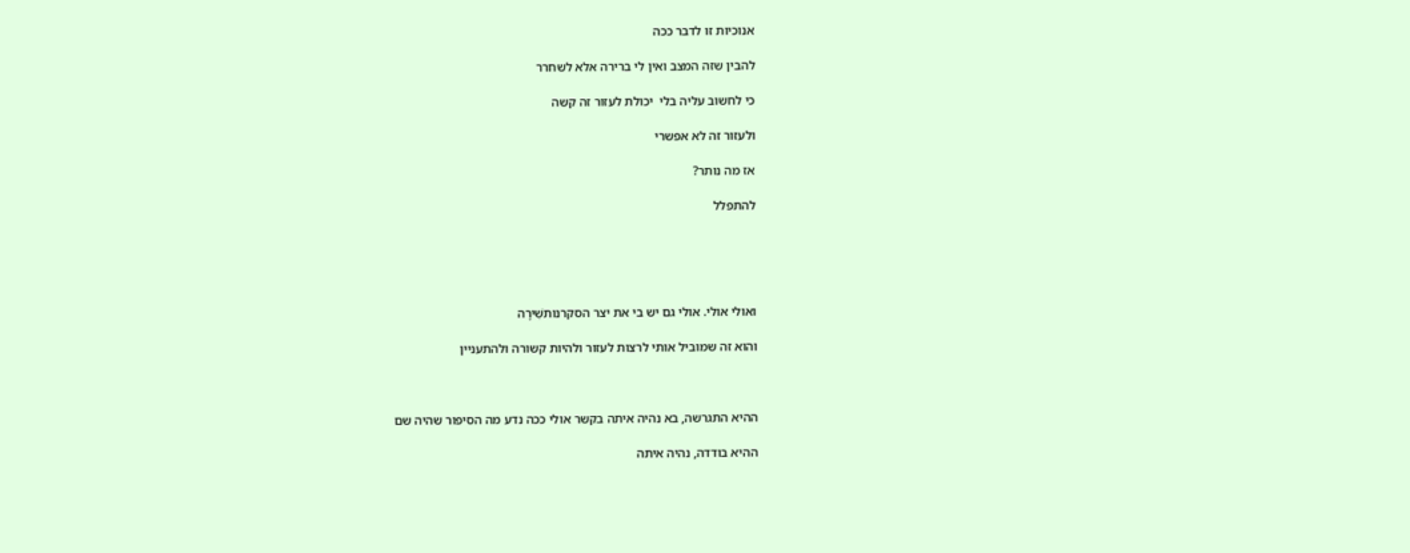אנוכיות זו לדבר ככה

להבין שזה המצב ואין לי ברירה אלא לשחרר

כי לחשוב עליה בלי  יכולת לעזור זה קשה

ולעזור זה לא אפשרי

אז מה נותר?

להתפלל





ואולי אולי. אולי גם יש בי את יצר הסקרנותשִׁירָה

והוא זה שמוביל אותי לרצות לעזור ולהיות קשורה ולהתעניין



ההיא התגרשה, בא נהיה איתה בקשר אולי ככה נדע מה הסיפור שהיה שם

ההיא בודדה, נהיה איתה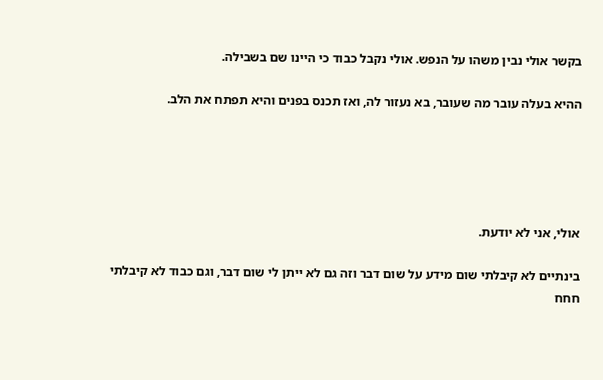בקשר אולי נבין משהו על הנפש. אולי נקבל כבוד כי היינו שם בשבילה.

ההיא בעלה עובר מה שעובר, בא נעזור לה, ואז תכנס בפנים והיא תפתח את הלב.





אולי, אני לא יודעת.

בינתיים לא קיבלתי שום מידע על שום דבר וזה גם לא ייתן לי שום דבר, וגם כבוד לא קיבלתי חחח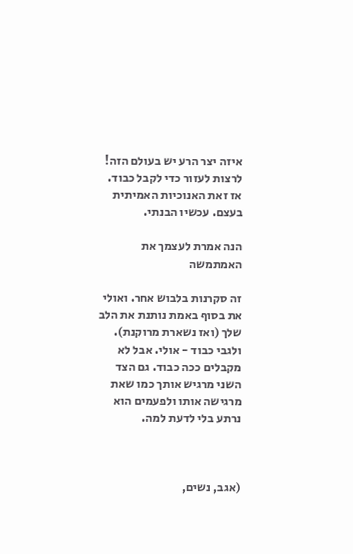איזה יצר הרע יש בעולם הזה! לרצות לעזור כדי לקבל כבוד. אז זאת האנוכיות האמיתית בעצם. עכשיו הבנתי.

הנה אמרת לעצמך את האמתמשה

זה סקרנות בלבוש אחר. ואולי את בסוף באמת נותנת את הלב שלך (ואז נשארת מרוקנת). ולגבי כבוד - אולי. אבל לא מקבלים ככה כבוד. גם הצד השני מרגיש אותך כמו שאת מרגישה אותו ולפעמים הוא נרתע בלי לדעת למה.



(אגב, נשים,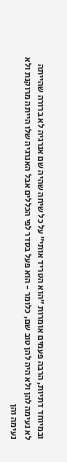ובמיוחד דתיות, הרבה פעמים אומרות "הוא הטריד אותי" על כל שיחה שהיה שם אנרגיה לא ברורה שהייתה לא נעימה להן ולא היה להן טוב שם, כלומר - הוא פעל בסדר לפי הכללים אבל האנרגיה שלו הייתה מרוקנת ולא נעימה והן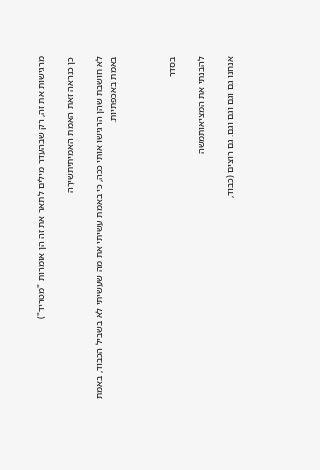מרגישות את זה, רק שבהעדר מילים לתאר את זה הן אומרות "מטריד")

כן כנראה זאת האמת האמיתיתשִׁירָה

לא חושבת שהן הרגישו אותי ככה, כי באמת עשיתי את מה שעשיתי לא בשביל הכבוד, באמת באמת באכפתיות.



בסדר

להבנתי את המציאותמשה

אנחנו גם וגם וגם וגם. גם רוצים (כבוד,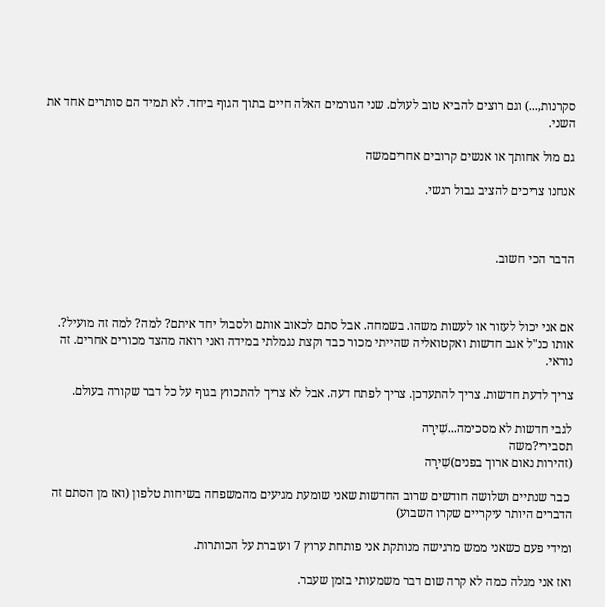סקרנות,...) וגם רוצים להביא טוב לעולם. שני הגורמים האלה חיים בתוך הגוף ביחד. לא תמיד הם סותרים אחד את השני.

גם מול אחותך או אנשים קרובים אחריםמשה

אנחנו צריכים להציב גבול רגשי.



הדבר הכי חשוב.



אם אני יכול לעזור או לעשות משהו. בשמחה. אבל סתם לכאוב אותם ולסבול יחד איתם? למה? למה זה מועיל?. אותו כנ"ל אגב חדשות ואקטואליה שהייתי מכור כבד וקצת נגמלתי במידה ואני רואה מהצד מכורים אחרים. זה נוראי.

צריך לדעת חדשות. צריך להתעדכן. צריך לפתח דעה. אבל לא צריך להתכווץ בגוף על כל דבר שקורה בעולם.

לגבי חדשות לא מסכימה...שִׁירָה
תסבירי?משה
(זהירות נאום ארוך בפנים)שִׁירָה

 כבר שנתיים ושלושה חודשים שרוב החדשות שאני שומעת מגיעים מהמשפחה בשיחות טלפון (ואז מן הסתם זה הדברים היותר עיקריים שקרו השבוע)

ומידי פעם כשאני ממש מרגישה מנותקת אני פותחת ערוץ 7 ועוברת על הכותרות.

ואז אני מגלה כמה לא קרה שום דבר משמעותי בזמן שעבר.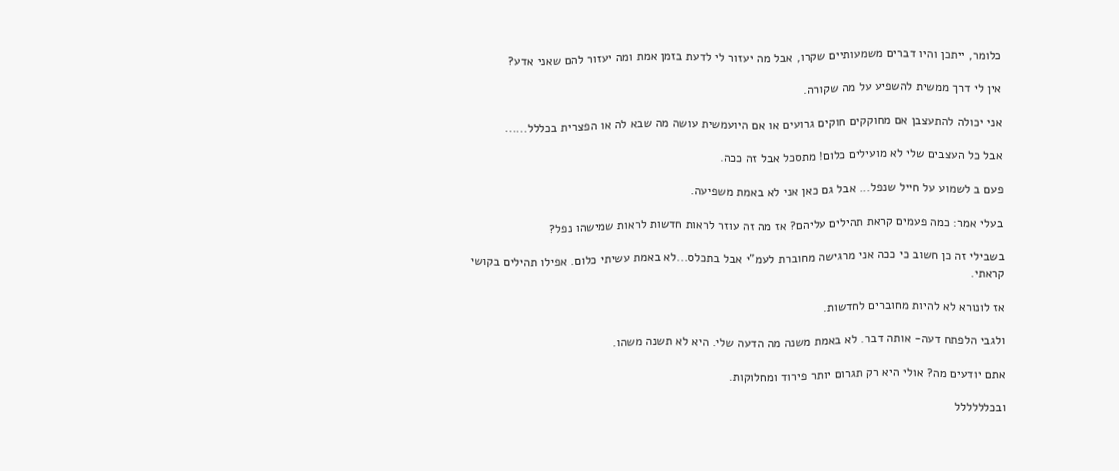כלומר, ייתכן והיו דברים משמעותיים שקרו, אבל מה יעזור לי לדעת בזמן אמת ומה יעזור להם שאני אדע?

אין לי דרך ממשית להשפיע על מה שקורה.

אני יכולה להתעצבן אם מחוקקים חוקים גרועים או אם היועמשית עושה מה שבא לה או הפצרית בכללל......

אבל כל העצבים שלי לא מועילים כלום! מתסכל אבל זה ככה.

פעם ב לשמוע על חייל שנפל... אבל גם כאן אני לא באמת משפיעה.

בעלי אמר: כמה פעמים קראת תהילים עליהם? אז מה זה עוזר לראות חדשות לראות שמישהו נפל?

בשבילי זה כן חשוב כי ככה אני מרגישה מחוברת לעמ"י אבל בתכלס...לא באמת עשיתי כלום. אפילו תהילים בקושי קראתי.

אז לונורא לא להיות מחוברים לחדשות.

ולגבי הלפתח דעה- אותה דבר. לא באמת משנה מה הדעה שלי. היא לא תשנה משהו.

אתם יודעים מה? אולי היא רק תגרום יותר פירוד ומחלוקות.

ובכלללללל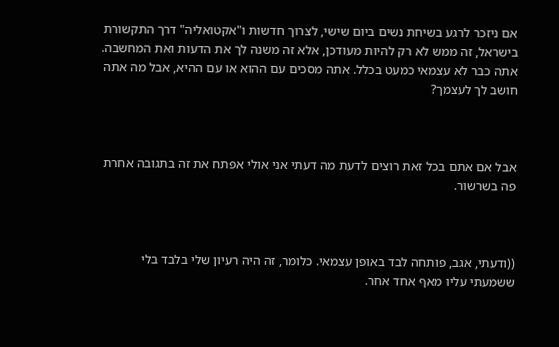אם ניזכר לרגע בשיחת נשים ביום שישי, לצרוך חדשות ו"אקטואליה" דרך התקשורת בישראל, זה ממש לא רק להיות מעודכן, אלא זה משנה לך את הדעות ואת המחשבה. אתה כבר לא עצמאי כמעט בכלל. אתה מסכים עם ההוא או עם ההיא, אבל מה אתה חושב לך לעצמך?



אבל אם אתם בכל זאת רוצים לדעת מה דעתי אני אולי אפתח את זה בתגובה אחרת פה בשרשור.



((ודעתי, אגב, פותחה לבד באופן עצמאי. כלומר, זה היה רעיון שלי בלבד בלי ששמעתי עליו מאף אחד אחר.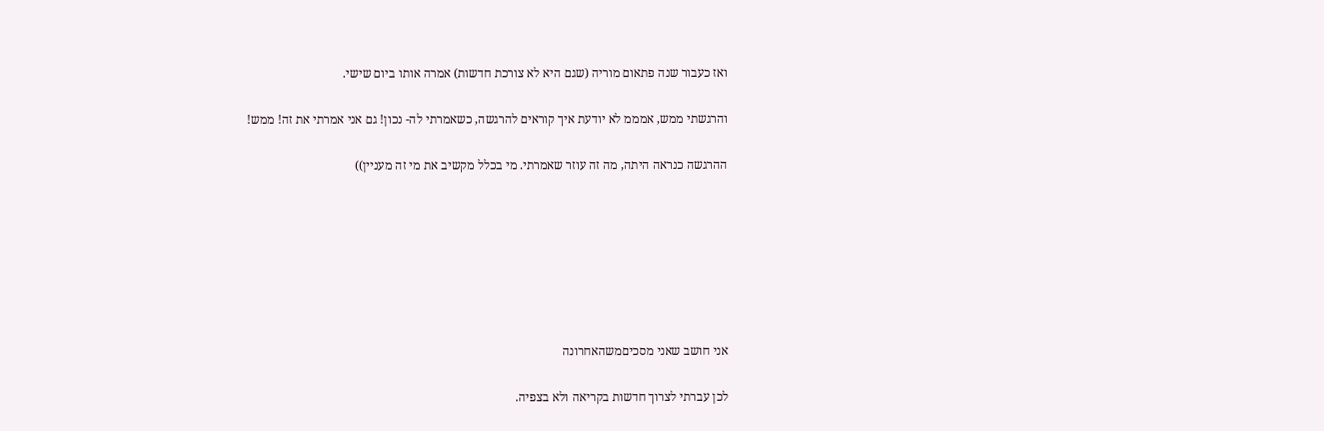ואז כעבור שנה פתאום מוריה (שגם היא לא צורכת חדשות) אמרה אותו ביום שישי.

והרגשתי ממש, אמממ לא יודעת איך קוראים להרגשה, כשאמרתי לה- נכון! גם אני אמרתי את זה! ממש!

ההרגשה כנראה היתה, מה זה עוזר שאמרתי. מי בכלל מקשיב את מי זה מעניין))







אני חושב שאני מסכיםמשהאחרונה

לכן עברתי לצרוך חדשות בקריאה ולא בצפיה.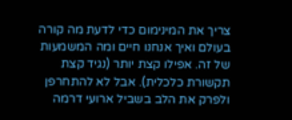צריך את המינימום כדי לדעת מה קורה בעולם ואיך אנחנו חיים ומה המשמעות של זה. אפילו קצת יותר (נגיד קצת תקשורת כלכלית). אבל לא להתחרפן ולפרק את הלב בשביל ארועי דרמה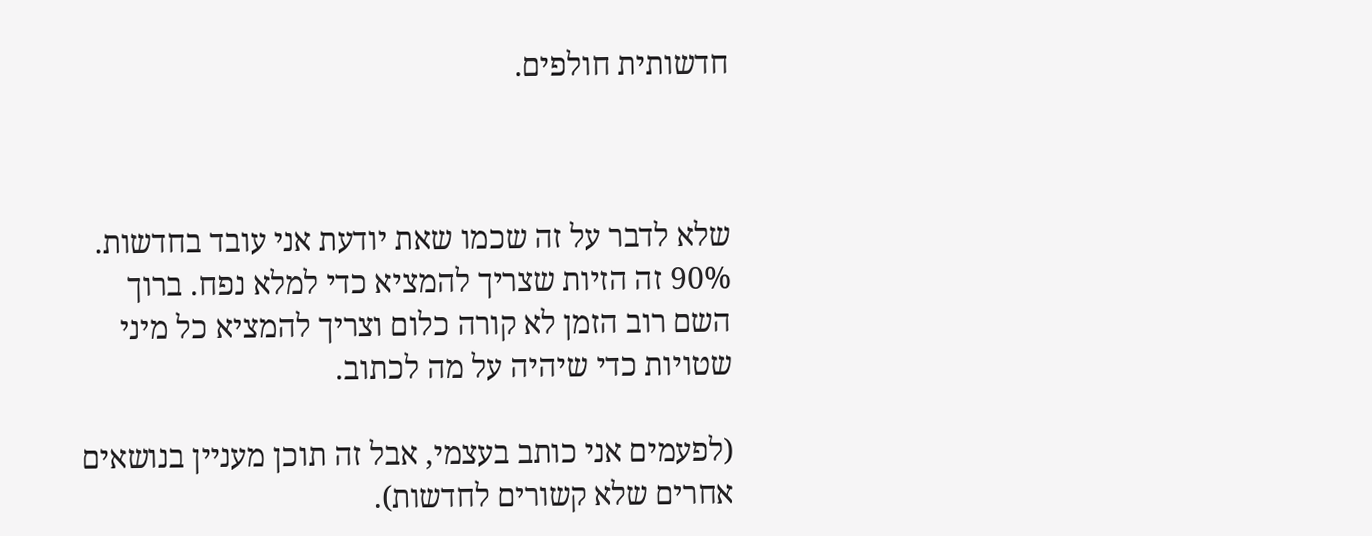חדשותית חולפים.



שלא לדבר על זה שכמו שאת יודעת אני עובד בחדשות. 90% זה הזיות שצריך להמציא כדי למלא נפח. ברוך השם רוב הזמן לא קורה כלום וצריך להמציא כל מיני שטויות כדי שיהיה על מה לכתוב.

(לפעמים אני כותב בעצמי, אבל זה תוכן מעניין בנושאים אחרים שלא קשורים לחדשות).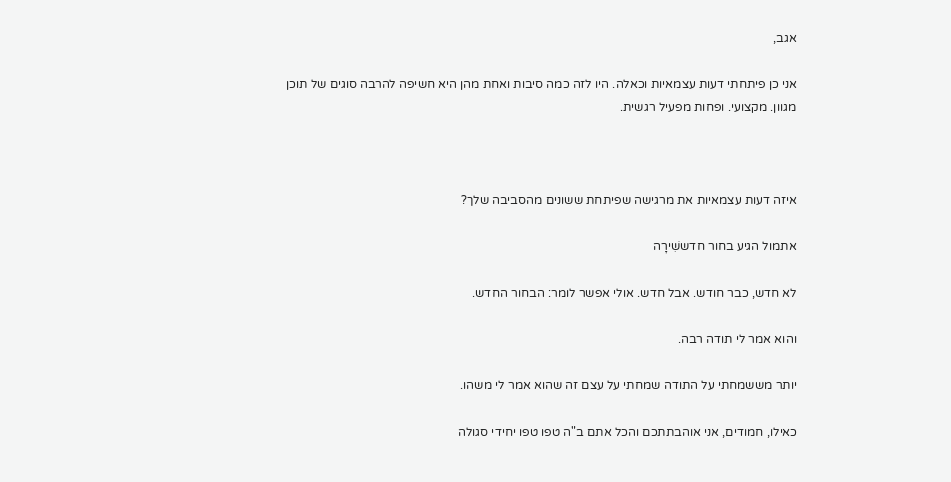אגב,

אני כן פיתחתי דעות עצמאיות וכאלה. היו לזה כמה סיבות ואחת מהן היא חשיפה להרבה סוגים של תוכן מגוון. מקצועי. ופחות מפעיל רגשית.



איזה דעות עצמאיות את מרגישה שפיתחת ששונים מהסביבה שלך?

אתמול הגיע בחור חדששִׁירָה

לא חדש, כבר חודש. אבל חדש. אולי אפשר לומר: הבחור החדש.

והוא אמר לי תודה רבה.

יותר מששמחתי על התודה שמחתי על עצם זה שהוא אמר לי משהו.

כאילו, חמודים, אני אוהבתתכם והכל אתם ב"ה טפו טפו יחידי סגולה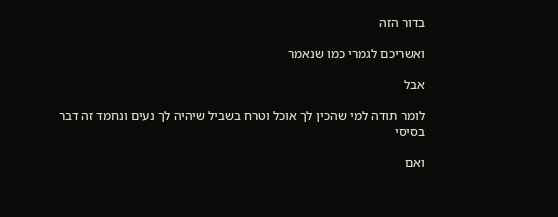בדור הזה

ואשריכם לגמרי כמו שנאמר

אבל

לומר תודה למי שהכין לך אוכל וטרח בשביל שיהיה לך נעים ונחמד זה דבר בסיסי

ואם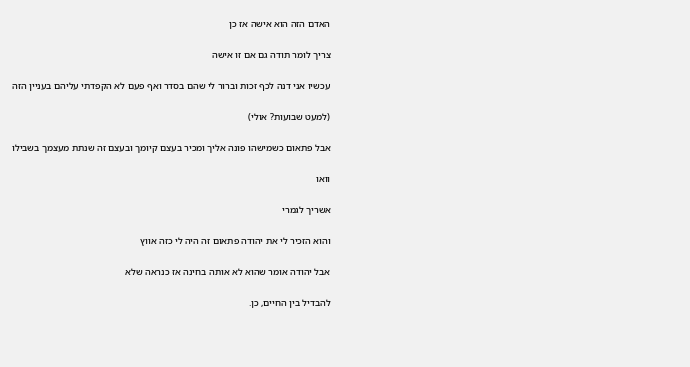האדם הזה הוא אישה אז כן

צריך לומר תודה גם אם זו אישה

עכשיו אני דנה לכף זכות וברור לי שהם בסדר ואף פעם לא הקפדתי עליהם בעניין הזה

(למעט שבועות? אולי)

אבל פתאום כשמישהו פונה אליך ומכיר בעצם קיומך ובעצם זה שנתת מעצמך בשבילו

וואו

אשריך לגמרי

והוא הזכיר לי את יהודה פתאום זה היה לי כזה אווץ

אבל יהודה אומר שהוא לא אותה בחינה אז כנראה שלא

להבדיל בין החיים, כן.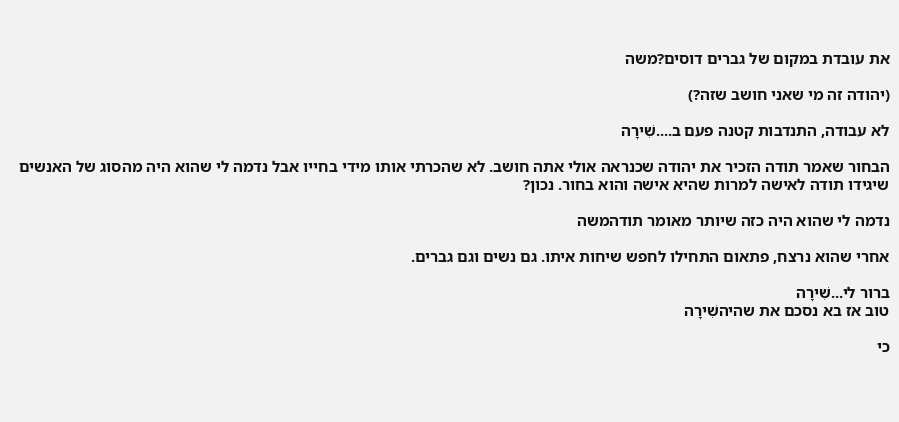את עובדת במקום של גברים דוסים?משה

(יהודה זה מי שאני חושב שזה?)

לא עבודה, התנדבות קטנה פעם ב....שִׁירָה

הבחור שאמר תודה הזכיר את יהודה שכנראה אולי אתה חושב. לא שהכרתי אותו מידי בחייו אבל נדמה לי שהוא היה מהסוג של האנשים שיגידו תודה לאישה למרות שהיא אישה והוא בחור. נכון?

נדמה לי שהוא היה כזה שיותר מאומר תודהמשה

אחרי שהוא נרצח, פתאום התחילו לחפש שיחות איתו. גם נשים וגם גברים.

ברור לי...שִׁירָה
טוב אז בא נסכם את שהיהשִׁירָה

כי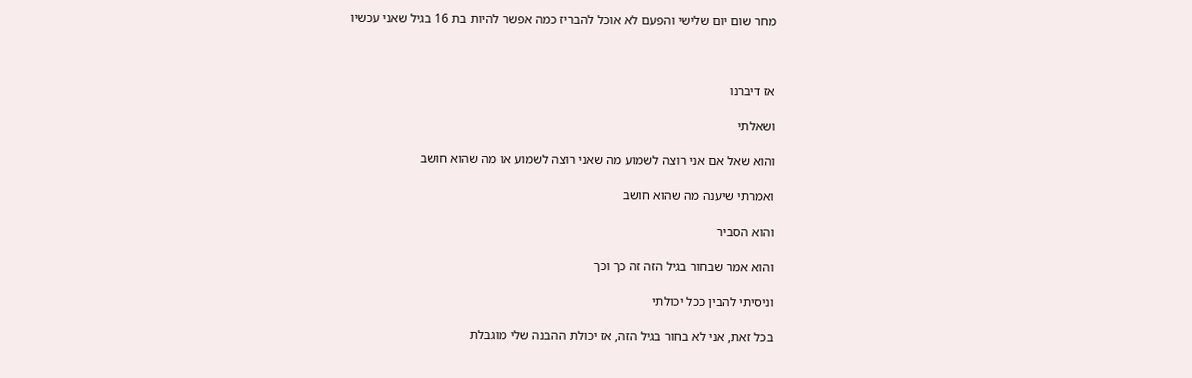מחר שום יום שלישי והפעם לא אוכל להבריז כמה אפשר להיות בת 16 בגיל שאני עכשיו



אז דיברנו

ושאלתי

והוא שאל אם אני רוצה לשמוע מה שאני רוצה לשמוע או מה שהוא חושב

ואמרתי שיענה מה שהוא חושב

והוא הסביר

והוא אמר שבחור בגיל הזה זה כך וכך

וניסיתי להבין ככל יכולתי

בכל זאת, אני לא בחור בגיל הזה, אז יכולת ההבנה שלי מוגבלת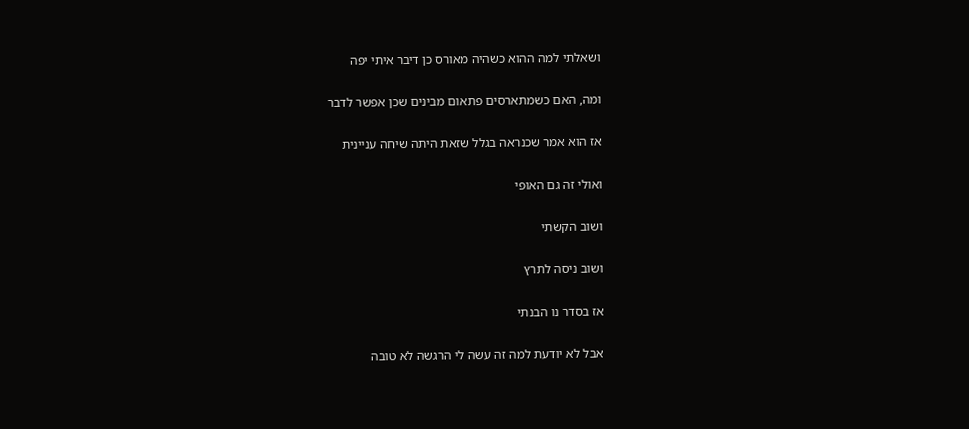ושאלתי למה ההוא כשהיה מאורס כן דיבר איתי יפה

ומה, האם כשמתארסים פתאום מבינים שכן אפשר לדבר

אז הוא אמר שכנראה בגלל שזאת היתה שיחה עניינית

ואולי זה גם האופי

ושוב הקשתי

ושוב ניסה לתרץ

אז בסדר נו הבנתי

אבל לא יודעת למה זה עשה לי הרגשה לא טובה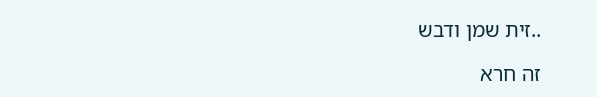..זית שמן ודבש

זה חרא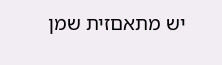יש מתאםזית שמן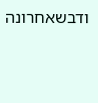ודבשאחרונה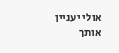אולי יעניין אותך